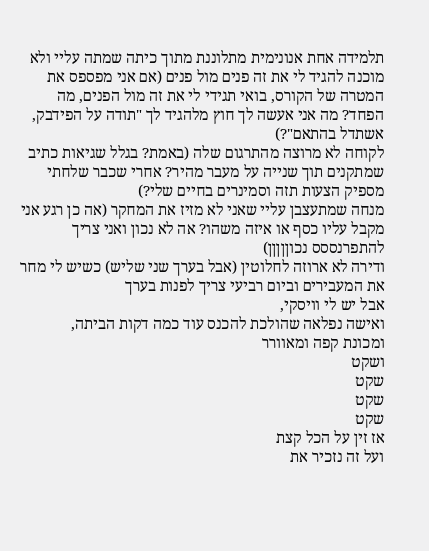תלמידה אחת אנונימית מתלוננת מתוך כיתה שמתה עליי ולא מוכנה להגיד לי את זה פנים מול פנים (אם אני מפספס את המטרה של הקורס, בואי תגידי לי את זה מול הפנים, מה הפחד? מה אני אעשה לך חוץ מלהגיד לך "תודה על הפידבק, אשתדל בהתאם"?)
לקוחה לא מרוצה מהתרגום שלה (באמת? בגלל שגיאות כתיב שמתקנים תוך שנייה על מעבר מהיר? אחרי שכבר שלחתי מספיק הצעות תזה וסמינרים בחיים שלי?)
מנחה שמתעצבן עליי שאני לא מזיז את המחקר (אה כן רגע אני מקבל עליו כסף או איזה משהו? אה לא נכון ואני צריך להתפרנססס נכוןןןןן)
ודירה לא ארוזה לחלוטין (אבל בערך שני שליש) כשיש לי מחר את המעבירים וביום רביעי צריך לפנות בערך
אבל יש לי וויסקי,
ואישה נפלאה שהולכת להכנס עוד כמה דקות הביתה,
ומכונת קפה ומאוורר
ושקט
שקט
שקט
שקט
אז זין על הכל קצת
ועל זה נזכיר את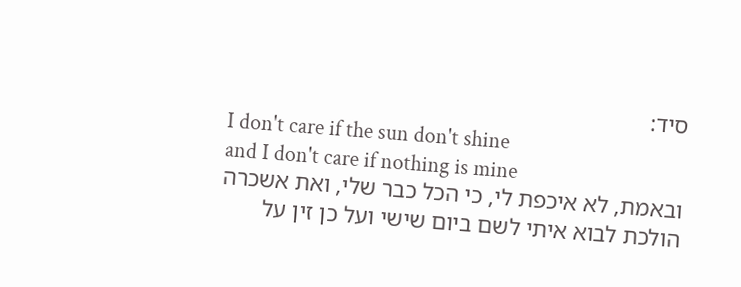סיד:
I don't care if the sun don't shine
and I don't care if nothing is mine
ובאמת, לא איכפת לי, כי הכל כבר שלי, ואת אשכרה הולכת לבוא איתי לשם ביום שישי ועל כן זין על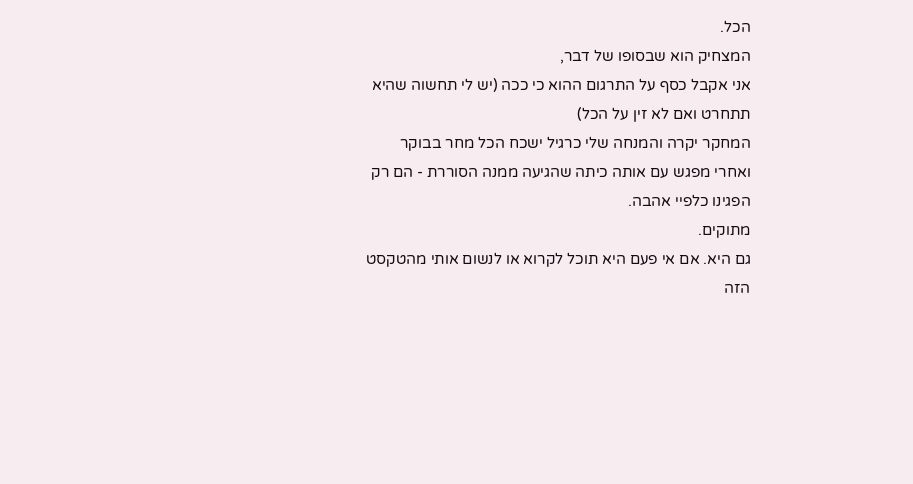הכל.
המצחיק הוא שבסופו של דבר,
אני אקבל כסף על התרגום ההוא כי ככה (יש לי תחשוה שהיא תתחרט ואם לא זין על הכל)
המחקר יקרה והמנחה שלי כרגיל ישכח הכל מחר בבוקר
ואחרי מפגש עם אותה כיתה שהגיעה ממנה הסוררת - הם רק הפגינו כלפיי אהבה.
מתוקים.
גם היא. אם אי פעם היא תוכל לקרוא או לנשום אותי מהטקסט הזה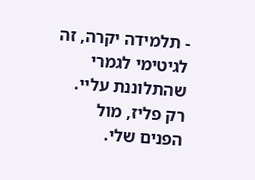- תלמידה יקרה, זה לגיטימי לגמרי שהתלוננת עליי. רק פליז, מול הפנים שלי.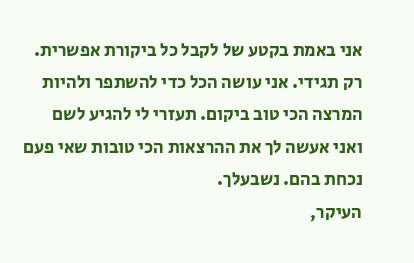אני באמת בקטע של לקבל כל ביקורת אפשרית. רק תגידי. אני עושה הכל כדי להשתפר ולהיות המרצה הכי טוב ביקום. תעזרי לי להגיע לשם ואני אעשה לך את ההרצאות הכי טובות שאי פעם נכחת בהם. נשבעלך.
העיקר,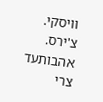וויסקי.
צ'ירס.
אהבותעד
צרי